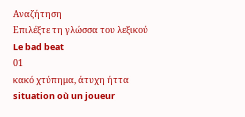Αναζήτηση
Επιλέξτε τη γλώσσα του λεξικού
Le bad beat
01
κακό χτύπημα, άτυχη ήττα
situation où un joueur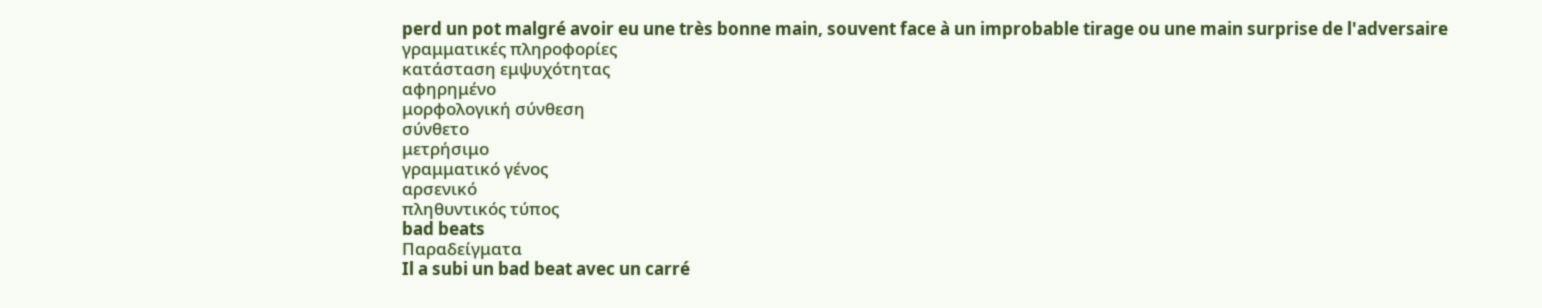perd un pot malgré avoir eu une très bonne main, souvent face à un improbable tirage ou une main surprise de l'adversaire
γραμματικές πληροφορίες
κατάσταση εμψυχότητας
αφηρημένο
μορφολογική σύνθεση
σύνθετο
μετρήσιμο
γραμματικό γένος
αρσενικό
πληθυντικός τύπος
bad beats
Παραδείγματα
Il a subi un bad beat avec un carré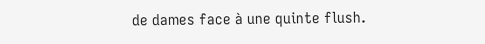de dames face à une quinte flush.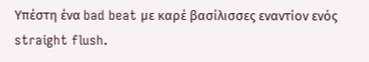Υπέστη ένα bad beat με καρέ βασίλισσες εναντίον ενός straight flush.